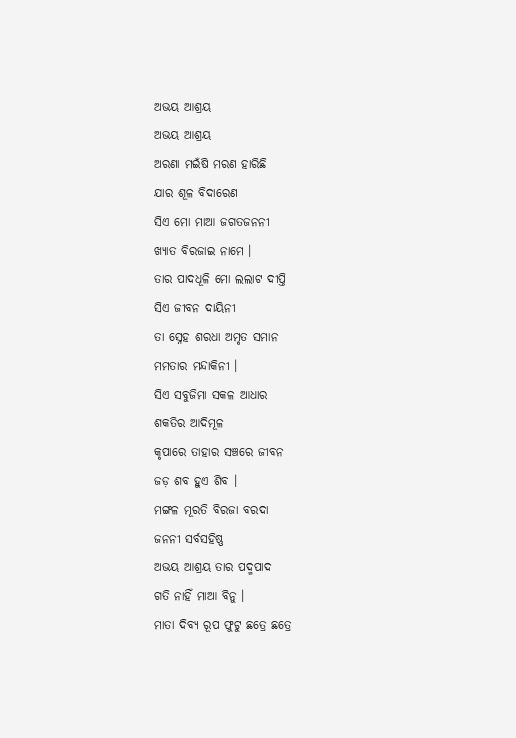ଅଭୟ ଆଶ୍ରୟ
ଅଭୟ ଆଶ୍ରୟ
ଅରଣା ମଇଁଷି ମରଣ ହାରିଛି
ଯାର ଶୂଳ ବିଦାରେଣ
ସିଏ ମୋ ମାଆ ଜଗତଜନନୀ
ଖ୍ୟାତ ବିରଜାଇ ନାମେ ।
ତାର ପାଦଧୂଳି ମୋ ଲଲାଟ ଦୀପ୍ତି
ସିଏ ଜୀବନ ଦାୟିନୀ
ତା ସ୍ନେହ ଶରଧା ଅମୃତ ସମାନ
ମମତାର ମନ୍ଦାକିନୀ ।
ସିଏ ସବୁଜିମା ସକଳ ଆଧାର
ଶକତିର ଆଦିମୂଳ
କୃପାରେ ତାହାର ସଞ୍ଚରେ ଜୀବନ
ଜଡ଼ ଶବ ହୁଏ ଶିବ ।
ମଙ୍ଗଳ ମୂରତି ବିରଜା ବରଦା
ଜନନୀ ସର୍ବସହିଷ୍ଣ
ଅଭୟ ଆଶ୍ରୟ ତାର ପଦ୍ମପାଦ
ଗତି ନାହିଁ ମାଆ ବିନୁ ।
ମାତା ଦିବ୍ୟ ରୂପ ଫୁଟୁ ଛତ୍ରେ ଛତ୍ରେ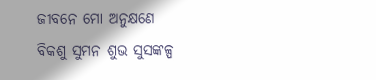ଜୀବନେ ମୋ ଅନୁକ୍ଷଣେ
ବିକଶୁ ସୁମନ ଶୁଭ ସୁସଙ୍କଳ୍ପ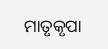ମାତୃକୃପା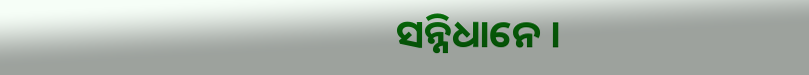ସନ୍ନିଧାନେ ।